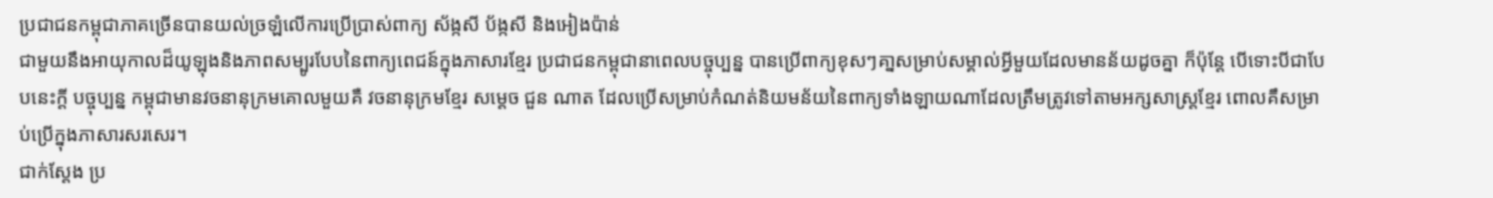ប្រជាជនកម្ពុជាភាគច្រើនបានយល់ច្រឡំលើការប្រើប្រាស់ពាក្យ ស័ង្កសី ប័ង្កសី និងអៀងប៉ាន់
ជាមួយនឹងអាយុកាលដ៏យូឡុងនិងភាពសម្បូរបែបនៃពាក្យពេជន៍ក្នុងភាសារខ្មែរ ប្រជាជនកម្ពុជានាពេលបច្ចុប្បន្ន បានប្រើពាក្យខុសៗគា្នសម្រាប់សម្គាល់អ្វីមួយដែលមានន័យដូចគ្នា ក៏ប៉ុន្តែ បើទោះបីជាបែបនេះក្តី បច្ចុប្បន្ន កម្ពុជាមានវចនានុក្រមគោលមួយគឺ វចនានុក្រមខ្មែរ សម្តេច ជួន ណាត ដែលប្រើសម្រាប់កំណត់និយមន័យនៃពាក្យទាំងឡាយណាដែលត្រឹមត្រូវទៅតាមអក្សសាស្ត្រខ្មែរ ពោលគឹសម្រាប់ប្រើក្នុងភាសារសរសេរ។
ជាក់ស្តែង ប្រ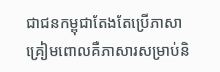ជាជនកម្ពុជាតែងតែប្រើភាសាគ្រៀមពោលគឺភាសារសម្រាប់និ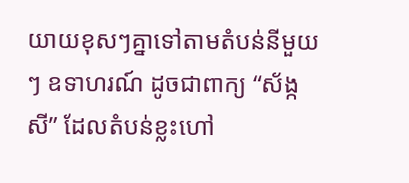យាយខុសៗគ្នាទៅតាមតំបន់នីមួយៗ ឧទាហរណ៍ ដូចជាពាក្យ “ស័ង្កសី” ដែលតំបន់ខ្លះហៅ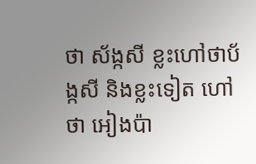ថា ស័ង្កសី ខ្លះហៅថាប័ង្កសី និងខ្លះទៀត ហៅថា អៀងប៉ា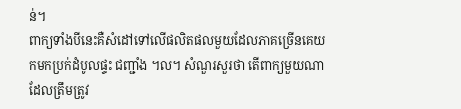ន់។
ពាក្យទាំងបីនេះគឺសំដៅទៅលើផលិតផលមួយដែលភាគច្រើនគេយកមកប្រក់ដំបូលផ្ទះ ជញ្ជាំង ។ល។ សំណួរសួរថា តើពាក្យមួយណាដែលត្រឹមត្រូវ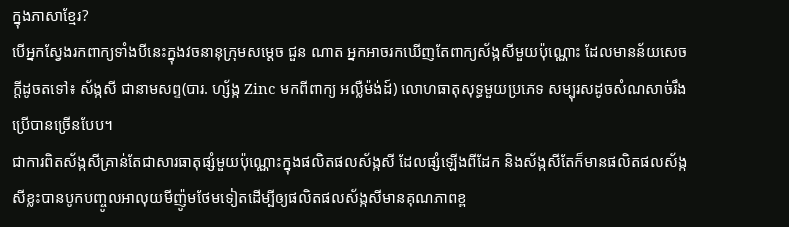ក្នុងភាសាខ្មែរ?
បើអ្នកស្វែងរកពាក្យទាំងបីនេះក្នុងវចនានុក្រុមសម្តេច ជួន ណាត អ្នកអាចរកឃើញតែពាក្យស័ង្កសីមួយប៉ុណ្ណោះ ដែលមានន័យសេចក្តីដូចតទៅ៖ ស័ង្កសី ជានាមសព្ទ(បារ. ហ្ស័ង្ក Zinc មកពីពាក្យ អល្លឺម៉ង់ដ៍) លោហធាតុសុទ្ធមួយប្រភេទ សម្បុរសដូចសំណសាច់រឹង ប្រើបានច្រើនបែប។
ជាការពិតស័ង្កសីគ្រាន់តែជាសារធាតុផ្សំមួយប៉ុណ្ណោះក្នុងផលិតផលស័ង្កសី ដែលផ្សំឡើងពីដែក និងស័ង្កសីតែក៏មានផលិតផលស័ង្កសីខ្លះបានបូកបញ្ចូលអាលុយមីញ៉ូមថែមទៀតដើម្បីឲ្យផលិតផលស័ង្កសីមានគុណភាពខ្ព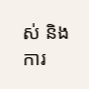ស់ និងការ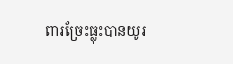ពារច្រែះធ្លុះបានយូរ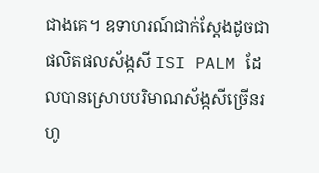ជាងគេ។ ឧទាហរណ៍ជាក់ស្តែងដូចជាផលិតផលស័ង្កសី ISI PALM ដែលបានស្រោបបរិមាណស័ង្កសីច្រើនរហូ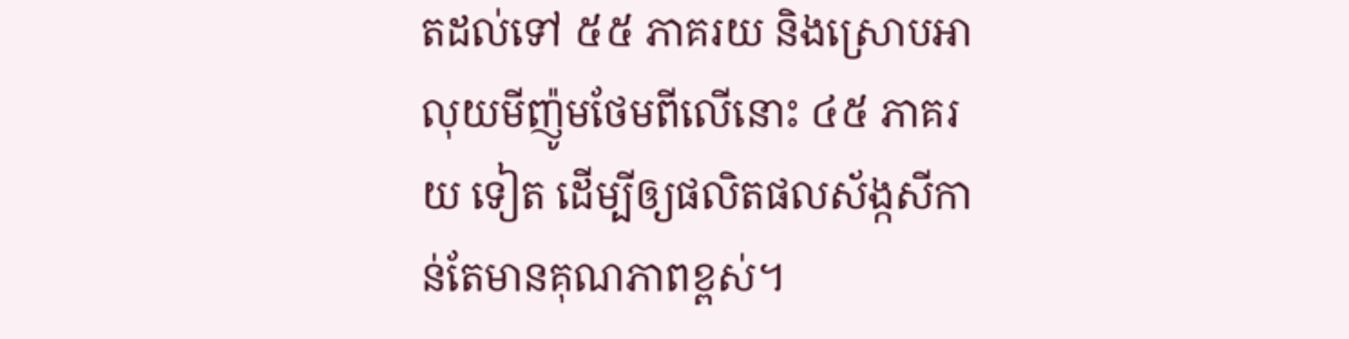តដល់ទៅ ៥៥ ភាគរយ និងស្រោបអាលុយមីញ៉ូមថែមពីលើនោះ ៤៥ ភាគរយ ទៀត ដើម្បីឲ្យផលិតផលស័ង្កសីកាន់តែមានគុណភាពខ្ពស់។